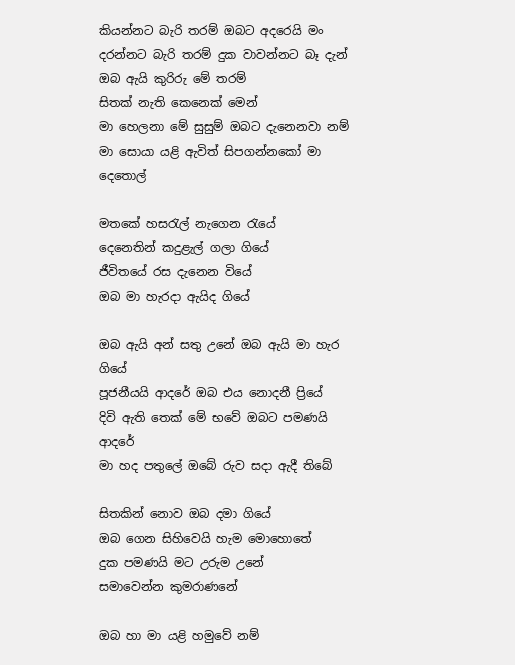කියන්නට බැරි තරම් ඔබට අදරෙයි මං
දරන්නට බැරි තරම් දුක වාවන්නට බෑ දැන්
ඔබ ඇයි කුරිරු මේ තරම්
සිතක් නැති කෙනෙක් මෙන්
මා හෙලනා මේ සුසුම් ඔබට දැනෙනවා නම්
මා සොයා යළි ඇවිත් සිපගන්නකෝ මා දෙතොල්

මතකේ හසරැල් නැගෙන රැයේ
දෙනෙතින් කදුළැල් ගලා ගියේ
ජීවිතයේ රස දැනෙන වියේ
ඔබ මා හැරදා ඇයිද ගියේ

ඔබ ඇයි අන් සතු උනේ ඔබ ඇයි මා හැර ගියේ
පූජනීයයි ආදරේ ඔබ එය නොදනී ප්‍රියේ
දිවි ඇති තෙක් මේ භවේ ඔබට පමණයි ආදරේ
මා හද පතුලේ ඔබේ රුව සදා ඇදී තිබේ

සිතකින් නොව ඔබ දමා ගියේ
ඔබ ගෙන සිහිවෙයි හැම මොහොතේ
දුක පමණයි මට උරුම උනේ
සමාවෙන්න කුමරාණනේ

ඔබ හා මා යළි හමුවේ නම්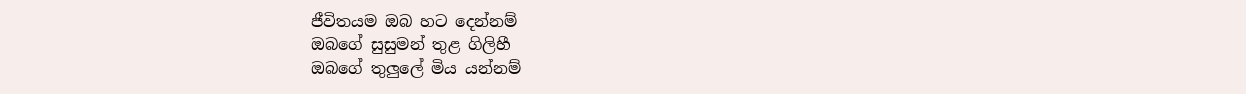ජීවිතයම ඔබ හට දෙන්නම්
ඔබගේ සුසුමන් තුළ ගිලිහී
ඔබගේ තුලුලේ මිය යන්නම්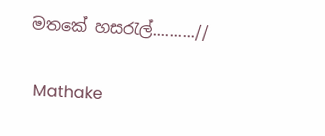මතකේ හසරැල්..........//

 Mathake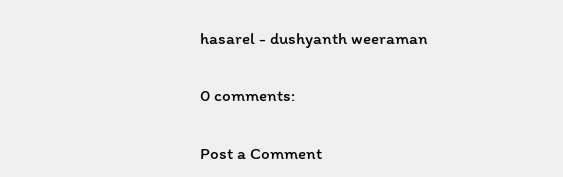hasarel - dushyanth weeraman

0 comments:

Post a Comment